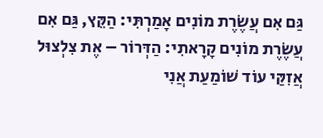גַּם אִם עֲשֶׂרֶת מוֹנִים אָמַרְתִּי: הַקֵּץ, גַּם אִם עֲשֶׂרֶת מוֹנִים קָרָאתִי: הַדְּרוֹר – אֶת צִלְצוּל אֲזִקַּי עוֹד שׁוֹמַעַת אֲנִי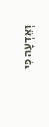וְאֵדְעָה כִּי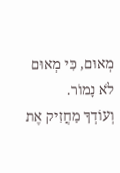מְאוּם, כִּי מְאוּם לֹא נָמוֹר.
וְעוֹדְךָ מַחֲזִיק אֶת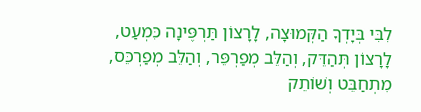לִבִּי בְּיָדְךָ הַקְּמוּצָה, לָרָצוֹן תַּרְפֶּינָה כִּמְעַט, לָרָצוֹן תְּהַדֵּק, וְהַלֵּב מְפַרְפֵּר, וְהַלֵּב מְפַרְכֵּס, מִתְחַבֵּט וְשׁוֹתֵק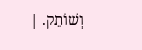וְשׁוֹתֵק. |